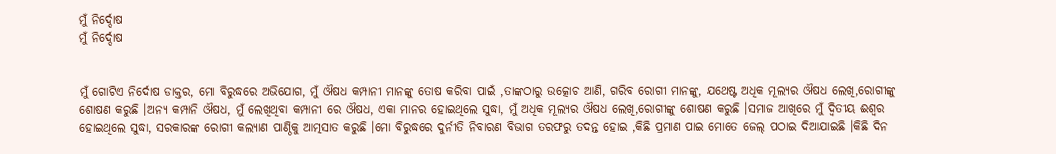ମୁଁ ନିର୍ଦ୍ଦୋଷ
ମୁଁ ନିର୍ଦ୍ଦୋଷ


ମୁଁ ଗୋଟିଏ ନିର୍ଦୋଷ ଡାକ୍ତର, ମୋ ବିରୁଦ୍ଧରେ ଅଭିଯୋଗ, ମୁଁ ଔଷଧ କମ୍ପାନୀ ମାନଙ୍କୁ ତୋଷ କରିବା ପାଇଁ ,ତାଙ୍କଠାରୁ ଉତ୍କୋଚ ଆଣି, ଗରିବ ରୋଗୀ ମାନଙ୍କୁ, ଯଥେଷ୍ଟ ଅଧିକ ମୂଲ୍ୟର ଔଷଧ ଲେଖି,ରୋଗୀଙ୍କୁ ଶୋଷଣ କରୁଛି ।ଅନ୍ୟ କମ୍ପାନି ଔଷଧ, ମୁଁ ଲେଖିଥିବା କମ୍ପାନୀ ରେ ଔଷଧ, ଏକା ମାନର ହୋଇଥିଲେ ସୁଦ୍ଧା, ମୁଁ ଅଧିକ ମୂଲ୍ୟର ଔଷଧ ଲେଖି,ରୋଗୀଙ୍କୁ ଶୋଷଣ କରୁଛି ।ସମାଜ ଆଖିରେ ମୁଁ ଦ୍ବିତୀୟ ଈଶ୍ୱର ହୋଇଥିଲେ ସୁଦ୍ଧା, ସରକାରଙ୍କ ରୋଗୀ କଲ୍ୟାଣ ପାଣ୍ଠିକୁ ଆତ୍ମସାତ କରୁଛି ।ମୋ ବିରୁଦ୍ଧରେ ଦୁର୍ନୀତି ନିବାରଣ ବିଭାଗ ତରଫରୁ ତଦନ୍ତ ହୋଇ ,କିଛି ପ୍ରମାଣ ପାଇ ମୋତେ ଜେଲ୍ ପଠାଇ ଦିଆଯାଇଛି ।କିଛି ଦିନ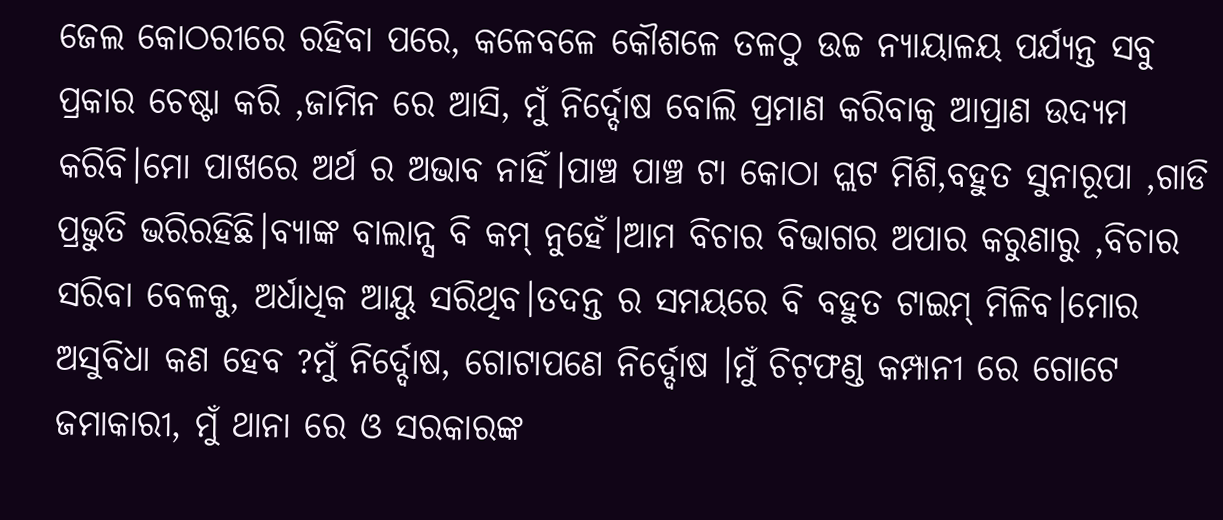ଜେଲ କୋଠରୀରେ ରହିବା ପରେ, କଳେବଳେ କୌଶଳେ ତଳଠୁ ଉଚ୍ଚ ନ୍ୟାୟାଳୟ ପର୍ଯ୍ୟନ୍ତ ସବୁ ପ୍ରକାର ଚେଷ୍ଟା କରି ,ଜାମିନ ରେ ଆସି, ମୁଁ ନିର୍ଦ୍ଦୋଷ ବୋଲି ପ୍ରମାଣ କରିବାକୁ ଆପ୍ରାଣ ଉଦ୍ୟମ କରିବି।ମୋ ପାଖରେ ଅର୍ଥ ର ଅଭାବ ନାହିଁ।ପାଞ୍ଚ ପାଞ୍ଚ ଟା କୋଠା ପ୍ଲଟ ମିଶି,ବହୁତ ସୁନାରୂପା ,ଗାଡି ପ୍ରଭୁତି ଭରିରହିଛି।ବ୍ୟାଙ୍କ ବାଲାନ୍ସ ବି କମ୍ ନୁହେଁ।ଆମ ବିଚାର ବିଭାଗର ଅପାର କରୁଣାରୁ ,ବିଚାର ସରିବା ବେଳକୁ, ଅର୍ଧାଧିକ ଆୟୁ ସରିଥିବ।ତଦନ୍ତ ର ସମୟରେ ବି ବହୁତ ଟାଇମ୍ ମିଳିବ।ମୋର ଅସୁବିଧା କଣ ହେବ ?ମୁଁ ନିର୍ଦ୍ଦୋଷ, ଗୋଟାପଣେ ନିର୍ଦ୍ଦୋଷ ।ମୁଁ ଚିଟ଼ଫଣ୍ଡ କମ୍ପାନୀ ରେ ଗୋଟେ ଜମାକାରୀ, ମୁଁ ଥାନା ରେ ଓ ସରକାରଙ୍କ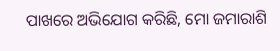ପାଖରେ ଅଭିଯୋଗ କରିଛି, ମୋ ଜମାରାଶି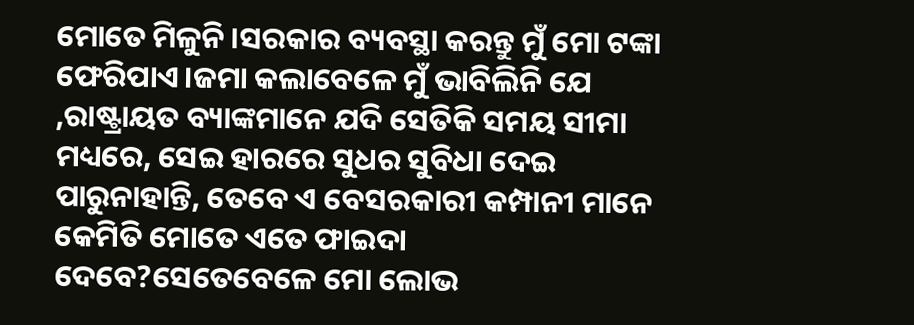ମୋତେ ମିଳୁନି ।ସରକାର ବ୍ୟବସ୍ଥା କରନ୍ତୁ ମୁଁ ମୋ ଟଙ୍କା ଫେରିପାଏ।ଜମା କଲାବେଳେ ମୁଁ ଭାବିଲିନି ଯେ ,ରାଷ୍ଟ୍ରାୟତ ବ୍ୟାଙ୍କମାନେ ଯଦି ସେତିକି ସମୟ ସୀମା ମଧ୍ୟରେ, ସେଇ ହାରରେ ସୁଧର ସୁବିଧା ଦେଇ ପାରୁନାହାନ୍ତି, ତେବେ ଏ ବେସରକାରୀ କମ୍ପାନୀ ମାନେ କେମିତି ମୋତେ ଏତେ ଫାଇଦା ଦେବେ?ସେତେବେଳେ ମୋ ଲୋଭ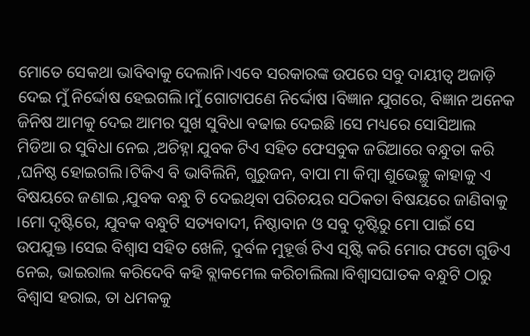ମୋତେ ସେକଥା ଭାବିବାକୁ ଦେଲାନି।ଏବେ ସରକାରଙ୍କ ଉପରେ ସବୁ ଦାୟୀତ୍ୱ ଅଜାଡ଼ି ଦେଇ ମୁଁ ନିର୍ଦ୍ଦୋଷ ହେଇଗଲି।ମୁଁ ଗୋଟାପଣେ ନିର୍ଦ୍ଦୋଷ ।ବିଜ୍ଞାନ ଯୁଗରେ, ବିଜ୍ଞାନ ଅନେକ ଜିନିଷ ଆମକୁ ଦେଇ ଆମର ସୁଖ ସୁବିଧା ବଢାଇ ଦେଇଛି ।ସେ ମଧ୍ୟରେ ସୋସିଆଲ ମିଡିଆ ର ସୁବିଧା ନେଇ ,ଅଚିହ୍ନା ଯୁବକ ଟିଏ ସହିତ ଫେସବୁକ ଜରିଆରେ ବନ୍ଧୁତା କରି ,ଘନିଷ୍ଠ ହୋଇଗଲି।ଟିକିଏ ବି ଭାବିଲିନି, ଗୁରୁଜନ, ବାପା ମା କିମ୍ବା ଶୁଭେଚ୍ଛୁ କାହାକୁ ଏ ବିଷୟରେ ଜଣାଇ ,ଯୁବକ ବନ୍ଧୁ ଟି ଦେଇଥିବା ପରିଚୟର ସଠିକତା ବିଷୟରେ ଜାଣିବାକୁ ।ମୋ ଦୃଷ୍ଟିରେ, ଯୁବକ ବନ୍ଧୁଟି ସତ୍ୟବାଦୀ, ନିଷ୍ଠାବାନ ଓ ସବୁ ଦୃଷ୍ଟିରୁ ମୋ ପାଇଁ ସେ ଉପଯୁକ୍ତ ।ସେଇ ବିଶ୍ୱାସ ସହିତ ଖେଳି, ଦୁର୍ବଳ ମୁହୂର୍ତ୍ତ ଟିଏ ସୃଷ୍ଟି କରି ମୋର ଫଟୋ ଗୁଡିଏ ନେଇ, ଭାଇରାଲ କରିଦେବି କହି ବ୍ଲାକମେଲ କରିଚାଲିଲା।ବିଶ୍ୱାସଘାତକ ବନ୍ଧୁଟି ଠାରୁ ବିଶ୍ୱାସ ହରାଇ, ତା ଧମକକୁ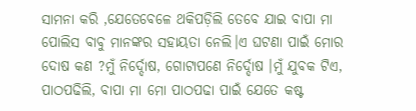ସାମନା କରି ,ଯେତେବେଳେ ଥକିପଡ଼ିଲି ତେବେ ଯାଇ ବାପା ମା ପୋଲିସ ବାବୁ ମାନଙ୍କର ସହାୟତା ନେଲି।ଏ ଘଟଣା ପାଇଁ ମୋର ଦୋଷ କଣ ?ମୁଁ ନିର୍ଦ୍ଦୋଷ, ଗୋଟାପଣେ ନିର୍ଦ୍ଦୋଷ ।ମୁଁ ଯୁବକ ଟିଏ, ପାଠପଢିଲି, ବାପା ମା ମୋ ପାଠପଢା ପାଇଁ ଯେତେ କଷ୍ଟ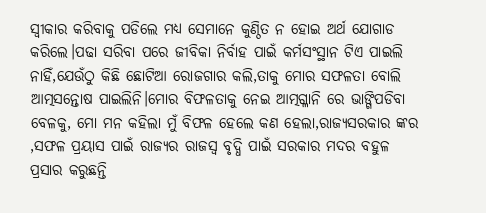ସ୍ୱୀକାର କରିବାକୁ ପଡିଲେ ମଧ୍ୟ ସେମାନେ କୁଣ୍ଠିତ ନ ହୋଇ ଅର୍ଥ ଯୋଗାଡ କରିଲେ।ପଢା ସରିବା ପରେ ଜୀବିକା ନିର୍ବାହ ପାଇଁ କର୍ମସଂସ୍ଥାନ ଟିଏ ପାଇଲି ନାହିଁ,ଯେଉଁଠୁ କିଛି ଛୋଟିଆ ରୋଜଗାର କଲି,ତାକୁ ମୋର ସଫଳତା ବୋଲି ଆତ୍ମସନ୍ତୋଷ ପାଇଲିନି।ମୋର ବିଫଳତାକୁ ନେଇ ଆତ୍ମଗ୍ଳାନି ରେ ଭାଙ୍ଗିପଡିବା ବେଳକୁ, ମୋ ମନ କହିଲା ମୁଁ ବିଫଳ ହେଲେ କଣ ହେଲା,ରାଜ୍ୟସରକାର ଙ୍କର ,ସଫଳ ପ୍ରୟାସ ପାଇଁ ରାଜ୍ୟର ରାଜସ୍ୱ ବୃଦ୍ଧି ପାଇଁ ସରକାର ମଦର ବହୁଳ ପ୍ରସାର କରୁଛନ୍ତି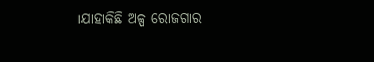।ଯାହାକିଛି ଅଳ୍ପ ରୋଜଗାର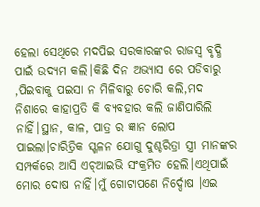ହେଲା ସେଥିରେ ମଦପିଇ ସରକାରଙ୍କର ରାଜସ୍ୱ ବୃଦ୍ଧି ପାଇଁ ଉଦ୍ୟମ କଲି।କିଛି ଦିନ ଅଭ୍ୟାସ ରେ ପଡିବାରୁ ,ପିଇବାକୁ ପଇସା ନ ମିଳିବାରୁ ଚୋରି କଲି,ମଦ ନିଶାରେ କାହାପ୍ରତି କି ବ୍ୟବହାର କଲି ଜାଣିପାରିଲି ନାହିଁ।ସ୍ଥାନ, କାଳ, ପାତ୍ର ର ଜ୍ଞାନ ଲୋପ ପାଇଲା।ଚାରିତ୍ରିକ ସ୍ଖଳନ ଯୋଗୁ ଦୁଶ୍ଚରିତ୍ରା ସ୍ତ୍ରୀ ମାନଙ୍କର ସମ୍ପର୍କରେ ଆସି ଏଚ୍ଆଇଭି ସଂକ୍ରମିତ ହେଲି।ଏଥିପାଇଁ ମୋର ଦୋଷ ନାହିଁ।ମୁଁ ଗୋଟାପଣେ ନିର୍ଦ୍ଦୋଷ ।ଏଇ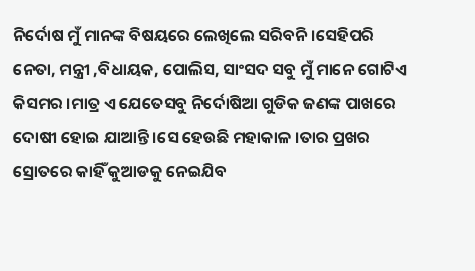ନିର୍ଦୋଷ ମୁଁ ମାନଙ୍କ ବିଷୟରେ ଲେଖିଲେ ସରିବନି ।ସେହିପରି ନେତା, ମନ୍ତ୍ରୀ ,ବିଧାୟକ, ପୋଲିସ, ସାଂସଦ ସବୁ ମୁଁ ମାନେ ଗୋଟିଏ କିସମର ।ମାତ୍ର ଏ ଯେତେସବୁ ନିର୍ଦୋଷିଆ ଗୁଡିକ ଜଣଙ୍କ ପାଖରେ ଦୋଷୀ ହୋଇ ଯାଆନ୍ତି ।ସେ ହେଉଛି ମହାକାଳ ।ତାର ପ୍ରଖର ସ୍ରୋତରେ କାହିଁ କୁଆଡକୁ ନେଇଯିବ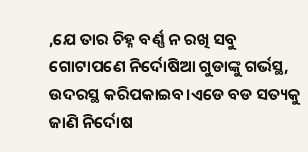,ଯେ ତାର ଚିହ୍ନ ବର୍ଣ୍ଣ ନ ରଖି ସବୁ ଗୋଟାପଣେ ନିର୍ଦୋଷିଆ ଗୁଡାଙ୍କୁ ଗର୍ଭସ୍ଥ, ଉଦରସ୍ଥ କରିପକାଇବ।ଏଡେ ବଡ ସତ୍ୟକୁ ଜାଣି ନିର୍ଦୋଷ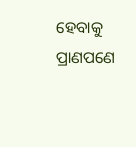ହେବାକୁ ପ୍ରାଣପଣେ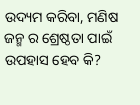ଉଦ୍ୟମ କରିବା, ମଣିଷ ଜନ୍ମ ର ଶ୍ରେଷ୍ଠତା ପାଇଁ ଉପହାସ ହେବ କି?